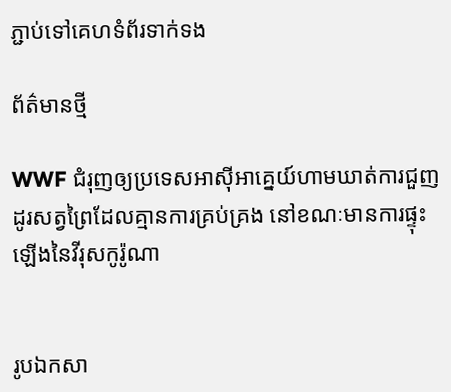ភ្ជាប់ទៅគេហទំព័រទាក់ទង

ព័ត៌មានថ្មី

WWF ជំរុញឲ្យប្រទេសអាស៊ីអាគ្នេយ៍ហាមឃាត់ការជួញដូរសត្វព្រៃដែលគ្មានការគ្រប់គ្រង នៅខណៈមានការផ្ទុះឡើងនៃវីរុសកូរ៉ូណា


រូបឯកសា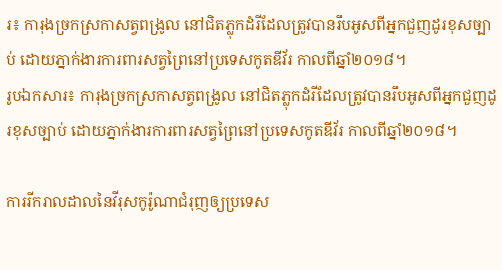រ៖ ការុងច្រកស្រកាសត្វពង្រូល នៅជិតភ្លុកដំរីដែលត្រូវបានរឹបអូសពីអ្នកជួញដូរខុសច្បាប់ ដោយភ្នាក់ងារការពារសត្វព្រៃនៅប្រទេសកូតឌីវ័រ កាលពីឆ្នាំ២០១៨។
រូបឯកសារ៖ ការុងច្រកស្រកាសត្វពង្រូល នៅជិតភ្លុកដំរីដែលត្រូវបានរឹបអូសពីអ្នកជួញដូរខុសច្បាប់ ដោយភ្នាក់ងារការពារសត្វព្រៃនៅប្រទេសកូតឌីវ័រ កាលពីឆ្នាំ២០១៨។

ការរីករាលដាលនៃវីរុសកូរ៉ូណាជំរុញឲ្យប្រទេស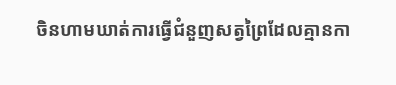ចិនហាមឃាត់ការធ្វើជំនួញសត្វព្រៃដែលគ្មានកា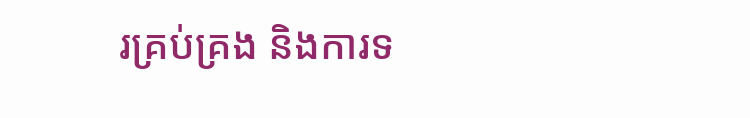រគ្រប់គ្រង និងការទ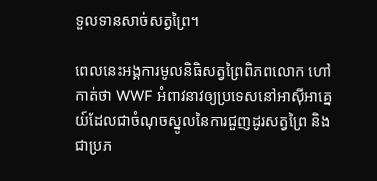ទួលទានសាច់សត្វព្រៃ។

ពេលនេះអង្គការមូលនិធិសត្វព្រៃពិភពលោក ហៅកាត់ថា WWF អំពាវនាវឲ្យប្រទេសនៅអាស៊ីអាគ្នេយ៍ដែលជាចំណុចស្នូលនៃការជួញដូរសត្វព្រៃ និងជាប្រភ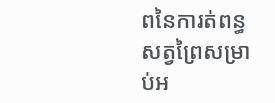ពនៃការត់ពន្ធសត្វព្រៃសម្រាប់អ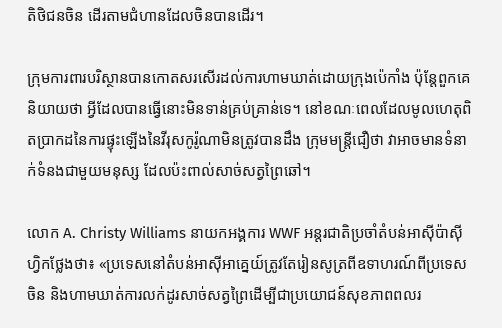តិថិជនចិន ដើរតាមជំហានដែលចិនបានដើរ។

ក្រុមការពារបរិស្ថានបានកោតសរសើរដល់ការហាមឃាត់ដោយក្រុងប៉េកាំង ប៉ុន្តែពួកគេនិយាយថា អ្វីដែលបានធ្វើនោះមិនទាន់គ្រប់គ្រាន់ទេ។ នៅខណៈពេលដែលមូលហេតុពិតប្រាកដនៃការផ្ទុះឡើងនៃវីរុសកូរ៉ូណាមិនត្រូវបានដឹង ក្រុមមន្ត្រីជឿថា វាអាចមានទំនាក់ទំនងជាមួយមនុស្ស ដែលប៉ះពាល់សាច់សត្វព្រៃឆៅ។

លោក A. Christy Williams នាយកអង្គការ WWF អន្តរជាតិប្រចាំតំបន់អាស៊ីប៉ាស៊ីហ្វិកថ្លែងថា៖ «ប្រទេសនៅតំបន់អាស៊ីអាគ្នេយ៍ត្រូវតែរៀនសូត្រពីឧទាហរណ៍ពីប្រទេសចិន និងហាមឃាត់ការលក់ដូរសាច់សត្វព្រៃដើម្បីជាប្រយោជន៍សុខភាពពលរ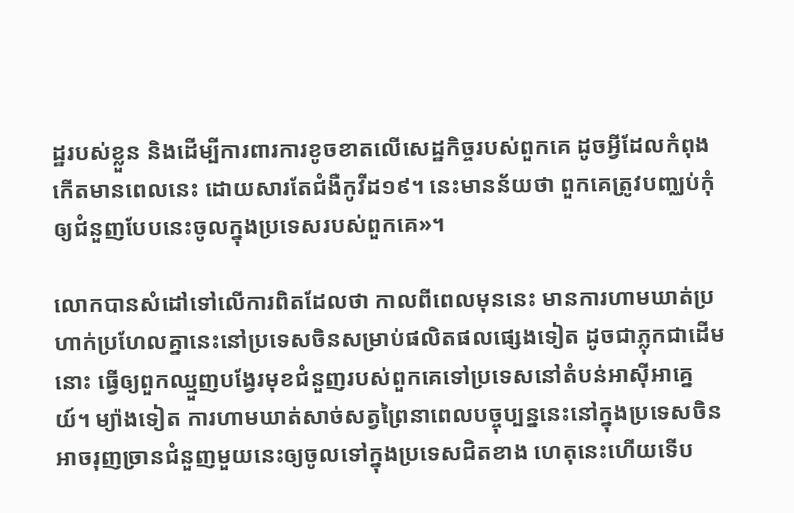ដ្ឋរបស់ខ្លួន និងដើម្បីការពារការខូចខាតលើសេដ្ឋកិច្ចរបស់ពួកគេ ដូចអ្វីដែលកំពុងកើតមានពេលនេះ ដោយសារតែជំងឺកូវីដ១៩។ នេះមានន័យថា ពួកគេត្រូវបញ្ឈប់កុំឲ្យជំនួញបែបនេះចូលក្នុងប្រទេសរបស់ពួកគេ»។

លោកបានសំដៅទៅលើការពិតដែលថា កាលពីពេលមុននេះ មានការហាមឃាត់ប្រហាក់ប្រហែលគ្នានេះនៅប្រទេសចិនសម្រាប់ផលិតផលផ្សេងទៀត ដូចជាភ្លុកជាដើមនោះ ធ្វើឲ្យពួកឈ្មួញបង្វែរមុខជំនួញរបស់ពួកគេទៅប្រទេសនៅតំបន់អាស៊ីអាគ្នេយ៍។ ម្យ៉ាងទៀត ការហាមឃាត់សាច់សត្វព្រៃនាពេលបច្ចុប្បន្ននេះនៅក្នុងប្រទេសចិនអាចរុញច្រានជំនួញមួយនេះឲ្យចូលទៅក្នុងប្រទេសជិតខាង ហេតុនេះហើយទើប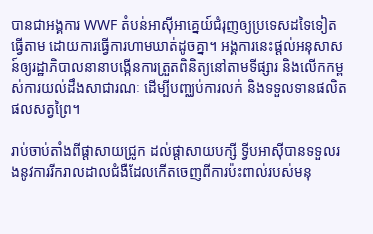បានជាអង្គការ WWF តំបន់អាស៊ីអាគ្នេយ៍ជំរុញឲ្យប្រទេសដទៃទៀតធ្វើតាម ដោយការធ្វើការហាមឃាត់ដូចគ្នា។ អង្គការនេះផ្ដល់អនុសាសន៍ឲ្យរដ្ឋាភិបាលនានាបង្កើនការត្រួតពិនិត្យនៅតាមទីផ្សារ និងលើកកម្ពស់ការយល់ដឹងសាជារណៈ ដើម្បីបញ្ឈប់ការលក់ និងទទួលទានផលិតផលសត្វព្រៃ។

រាប់ចាប់តាំងពីផ្ដាសាយជ្រូក ដល់ផ្ដាសាយបក្សី ទ្វីបអាស៊ីបានទទួលរងនូវការរីករាលដាលជំងឺដែលកើតចេញពីការប៉ះពាល់របស់មនុ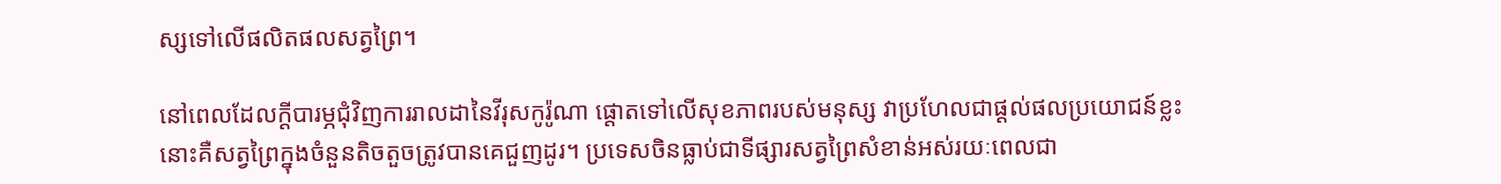ស្សទៅលើផលិតផលសត្វព្រៃ។

នៅពេលដែលក្ដីបារម្ភជុំវិញការរាលដានៃវីរុសកូរ៉ូណា ផ្ដោតទៅលើសុខភាពរបស់មនុស្ស វាប្រហែលជាផ្ដល់ផលប្រយោជន៍ខ្លះនោះគឺសត្វព្រៃក្នុងចំនួនតិចតួចត្រូវបានគេជួញដូរ។ ប្រទេសចិនធ្លាប់ជាទីផ្សារសត្វព្រៃសំខាន់អស់រយៈពេលជា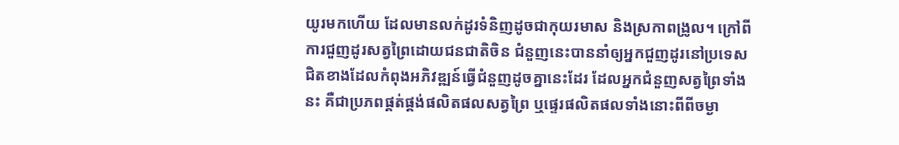យូរមកហើយ ដែលមានលក់ដូរទំនិញដូចជាកុយរមាស និងស្រកាពង្រូល។ ក្រៅពីការជួញដូរសត្វព្រៃដោយជនជាតិចិន ជំនួញនេះបាននាំឲ្យអ្នកជួញដូរនៅប្រទេសជិតខាងដែលកំពុងអភិវឌ្ឍន៍ធ្វើជំនួញដូចគ្នានេះដែរ ដែលអ្នកជំនួញសត្វព្រៃទាំងនះ គឺជាប្រភពផ្គត់ផ្គង់ផលិតផលសត្វព្រៃ ឬផ្ទេរផលិតផលទាំងនោះពីពីចម្ងា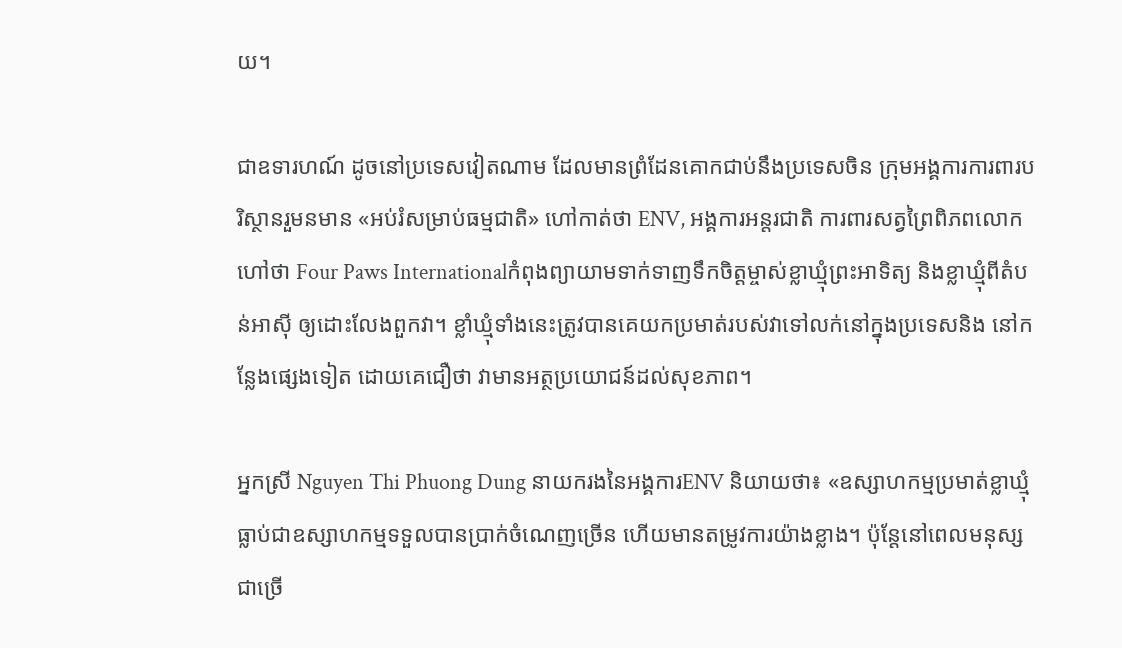យ។

ជាឧទារហណ៍ ដូចនៅប្រទេសវៀតណាម ដែលមានព្រំដែនគោកជាប់នឹងប្រទេសចិន ក្រុមអង្គការការពារបរិស្ថានរួមនមាន «អប់រំសម្រាប់ធម្មជាតិ» ហៅកាត់ថា ENV, អង្គការអន្តរជាតិ ការពារសត្វព្រៃពិភពលោកហៅថា Four Paws Internationalកំពុងព្យាយាមទាក់ទាញទឹកចិត្តម្ចាស់ខ្លាឃ្មុំព្រះអាទិត្យ និងខ្លាឃ្មុំពីតំបន់អាស៊ី ឲ្យដោះលែងពួកវា។ ខ្លាំឃ្មុំទាំងនេះត្រូវបានគេយកប្រមាត់របស់វាទៅលក់នៅក្នុងប្រទេសនិង នៅកន្លែងផ្សេងទៀត ដោយគេជឿថា វាមានអត្ថប្រយោជន៍ដល់សុខភាព។

អ្នកស្រី Nguyen Thi Phuong Dung នាយករងនៃអង្គការENV និយាយថា៖ «ឧស្សាហកម្មប្រមាត់ខ្លាឃ្មុំធ្លាប់ជាឧស្សាហកម្មទទួលបានប្រាក់ចំណេញច្រើន ហើយមានតម្រូវការយ៉ាងខ្លាង។ ប៉ុន្តែនៅពេលមនុស្សជាច្រើ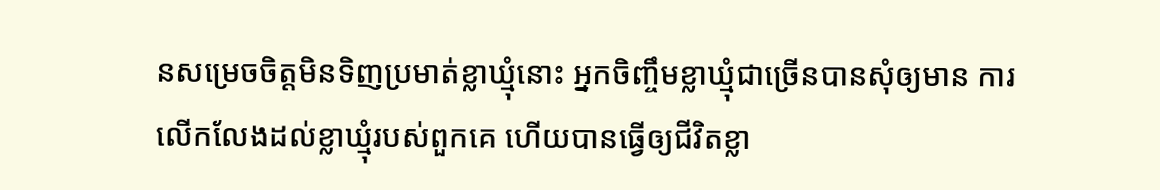នសម្រេចចិត្តមិនទិញប្រមាត់ខ្លាឃ្មុំនោះ អ្នកចិញ្ចឹមខ្លាឃ្មុំជាច្រើនបានសុំឲ្យមាន ការលើកលែងដល់ខ្លាឃ្មុំរបស់ពួកគេ ហើយបានធ្វើឲ្យជីវិតខ្លា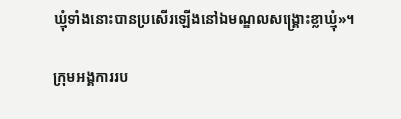ឃ្មុំទាំងនោះបានប្រសើរឡើងនៅឯមណ្ឌលសង្គ្រោះខ្លាឃ្មុំ»។

ក្រុមអង្គការរប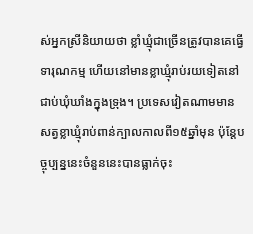ស់អ្នកស្រីនិយាយថា ខ្លាំឃ្មុំជាច្រើនត្រូវបានគេធ្វើទារុណកម្ម ហើយនៅមានខ្លាឃ្មុំរាប់រយទៀតនៅជាប់ឃុំឃាំងក្នុងទ្រុង។ ប្រទេសវៀតណាមមានសត្វខ្លាឃ្មុំរាប់ពាន់ក្បាលកាលពី១៥ឆ្នាំមុន ប៉ុន្តែបច្ចុប្បន្ននេះចំនួននេះបានធ្លាក់ចុះ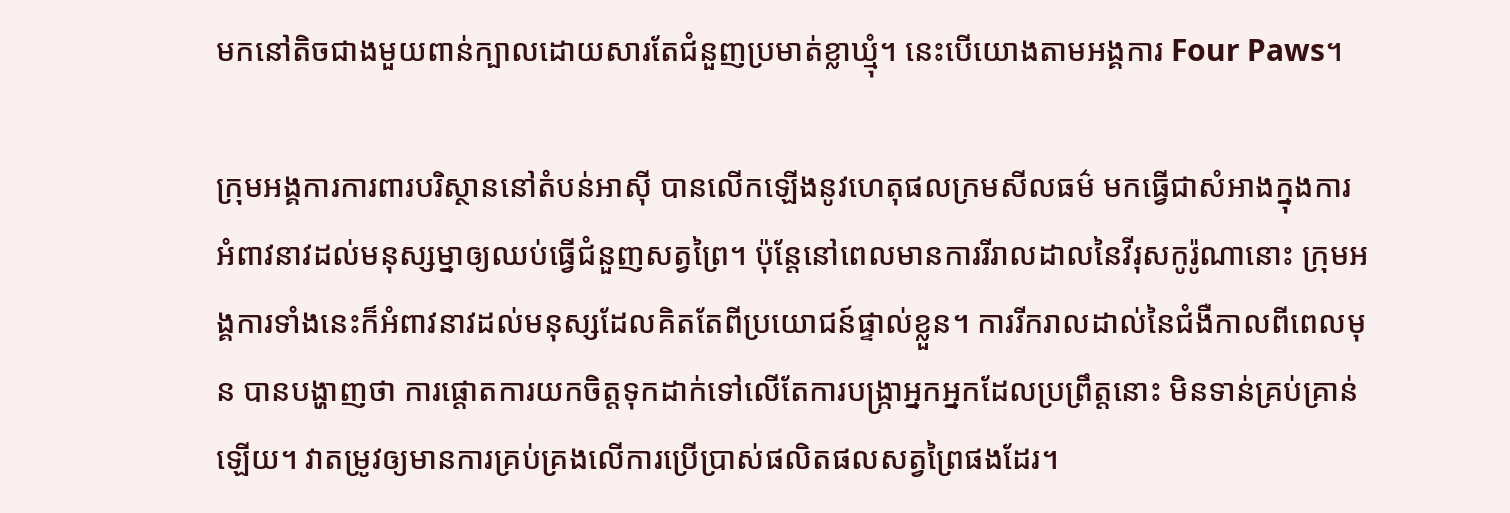មកនៅតិចជាងមួយពាន់ក្បាលដោយសារតែជំនួញប្រមាត់ខ្លាឃ្មុំ។ នេះបើយោងតាមអង្គការ Four Paws។

ក្រុមអង្គការការពារបរិស្ថាននៅតំបន់អាស៊ី បានលើកឡើងនូវហេតុផលក្រមសីលធម៌ មកធ្វើជាសំអាងក្នុងការអំពាវនាវដល់មនុស្សម្នាឲ្យឈប់ធ្វើជំនួញសត្វព្រៃ។ ប៉ុន្តែនៅពេលមានការរីរាលដាលនៃវីរុសកូរ៉ូណានោះ ក្រុមអង្គការទាំងនេះក៏អំពាវនាវដល់មនុស្សដែលគិតតែពីប្រយោជន៍ផ្ទាល់ខ្លួន។ ការរីករាលដាល់នៃជំងឺកាលពីពេលមុន បានបង្ហាញថា ការផ្ដោតការយកចិត្តទុកដាក់ទៅលើតែការបង្ក្រាអ្នកអ្នកដែលប្រព្រឹត្តនោះ មិនទាន់គ្រប់គ្រាន់ឡើយ។ វាតម្រូវឲ្យមានការគ្រប់គ្រងលើការប្រើប្រាស់ផលិតផលសត្វព្រៃផងដែរ។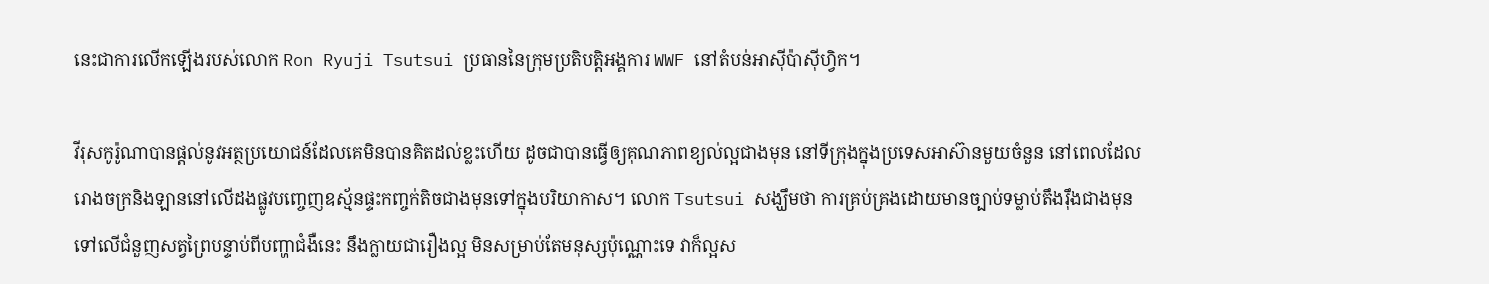នេះជាការលើកឡើងរបស់លោក Ron Ryuji Tsutsui ប្រធាននៃក្រុមប្រតិបត្តិអង្គការ WWF នៅតំបន់អាស៊ីប៉ាស៊ីហ្វិក។

វីរុសកូរ៉ូណាបានផ្ដល់នូវអត្ថប្រយោជន៍ដែលគេមិនបានគិតដល់ខ្លះហើយ ដូចជាបានធ្វើឲ្យគុណភាពខ្យល់ល្អជាងមុន នៅទីក្រុងក្នុងប្រទេសអាស៊ានមួយចំនួន នៅពេលដែលរោងចក្រនិងឡាននៅលើដងផ្លូវបញ្ចេញឧស្ម័នផ្ទះកញ្ចក់តិចជាងមុនទៅក្នុងបរិយាកាស។ លោក Tsutsui សង្ឃឹមថា ការគ្រប់គ្រងដោយមានច្បាប់ទម្លាប់តឹងរ៉ឹងជាងមុនទៅលើជំនួញសត្វព្រៃបន្ទាប់ពីបញ្ហាជំងឺនេះ នឹងក្លាយជារឿងល្អ មិនសម្រាប់តែមនុស្សប៉ុណ្ណោះទេ វាក៏ល្អស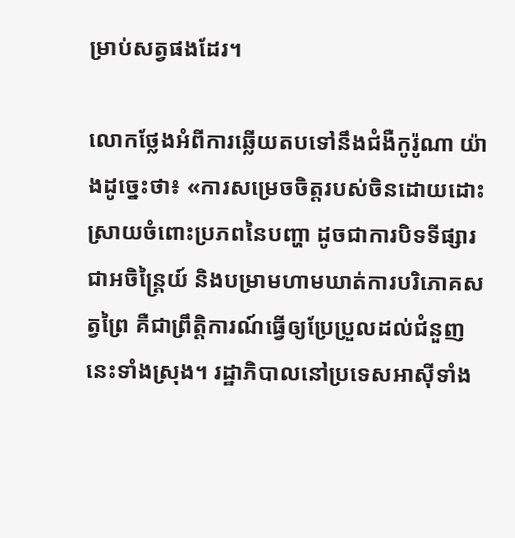ម្រាប់សត្វផងដែរ។

លោកថ្លែងអំពីការឆ្លើយតបទៅនឹងជំងឺកូរ៉ូណា យ៉ាងដូច្នេះថា៖ «ការសម្រេចចិត្តរបស់ចិនដោយដោះស្រាយចំពោះប្រភពនៃបញ្ហា ដូចជាការបិទទីផ្សារជាអចិន្ត្រៃយ៍ និងបម្រាមហាមឃាត់ការបរិភោគសត្វព្រៃ គឺជាព្រឹត្តិការណ៍ធ្វើឲ្យប្រែប្រួលដល់ជំនួញនេះទាំងស្រុង។ រដ្ឋាភិបាលនៅប្រទេសអាស៊ីទាំង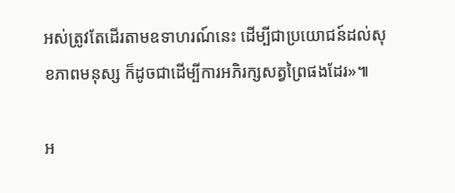អស់ត្រូវតែដើរតាមឧទាហរណ៍នេះ ដើម្បីជាប្រយោជន៍ដល់សុខភាពមនុស្ស ក៏ដូចជាដើម្បីការអភិរក្សសត្វព្រៃផងដែរ»៕

អ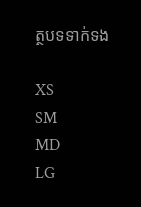ត្ថបទទាក់ទង

XS
SM
MD
LG